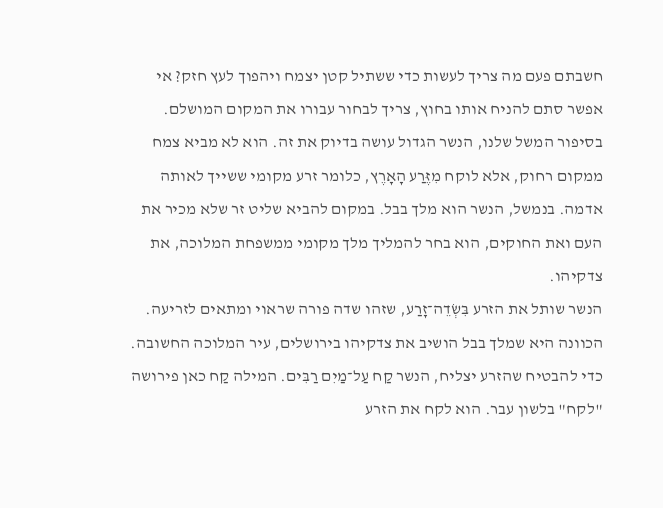חשבתם פעם מה צריך לעשות כדי ששתיל קטן יצמח ויהפוך לעץ חזק? אי אפשר סתם להניח אותו בחוץ, צריך לבחור עבורו את המקום המושלם. בסיפור המשל שלנו, הנשר הגדול עושה בדיוק את זה. הוא לא מביא צמח ממקום רחוק, אלא לוקח מִזֶּרַע הָאָרֶץ, כלומר זרע מקומי ששייך לאותה אדמה. בנמשל, הנשר הוא מלך בבל. במקום להביא שליט זר שלא מכיר את העם ואת החוקים, הוא בחר להמליך מלך מקומי ממשפחת המלוכה, את צדקיהו.
הנשר שותל את הזרע בִּשְׂדֵה־זָרַע, שזהו שדה פורה שראוי ומתאים לזריעה. הכוונה היא שמלך בבל הושיב את צדקיהו בירושלים, עיר המלוכה החשובה. כדי להבטיח שהזרע יצליח, הנשר קַח עַל־מַיִם רַבִּים. המילה קַח כאן פירושה "לקח" בלשון עבר. הוא לקח את הזרע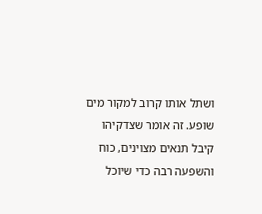ושתל אותו קרוב למקור מים שופע. זה אומר שצדקיהו קיבל תנאים מצוינים, כוח והשפעה רבה כדי שיוכל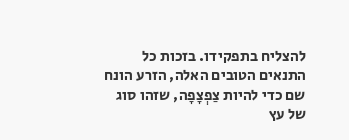להצליח בתפקידו. בזכות כל התנאים הטובים האלה, הזרע הונח שם כדי להיות צַפְצָפָה, שזהו סוג של עץ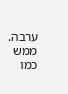ערבה. ממש כמו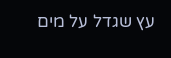עץ שגדל על מים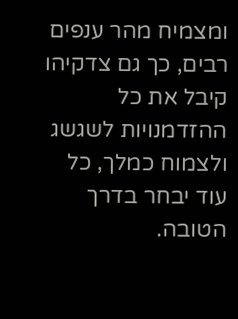ומצמיח מהר ענפים רבים, כך גם צדקיהו קיבל את כל ההזדמנויות לשגשג ולצמוח כמלך, כל עוד יבחר בדרך הטובה.